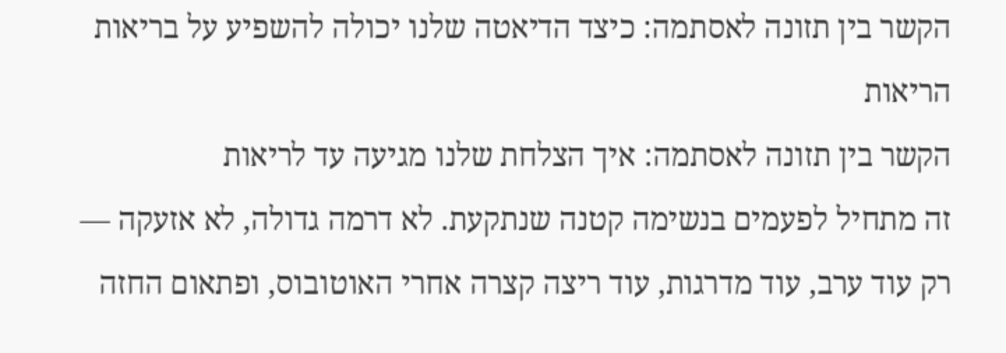הקשר בין תזונה לאסתמה: כיצד הדיאטה שלנו יכולה להשפיע על בריאות הריאות
הקשר בין תזונה לאסתמה: איך הצלחת שלנו מגיעה עד לריאות
זה מתחיל לפעמים בנשימה קטנה שנתקעת. לא דרמה גדולה, לא אזעקה — רק עוד ערב, עוד מדרגות, עוד ריצה קצרה אחרי האוטובוס, ופתאום החזה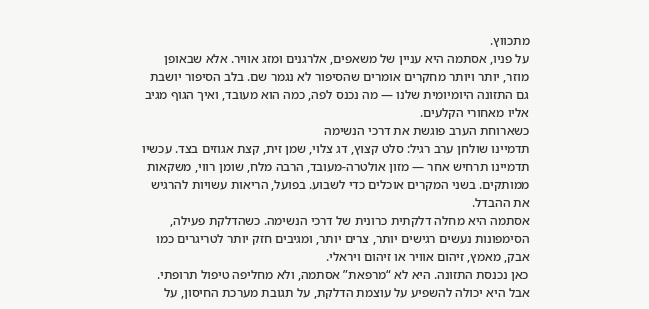מתכווץ.
על פניו, אסתמה היא עניין של משאפים, אלרגנים ומזג אוויר. אלא שבאופן מוזר, יותר ויותר מחקרים אומרים שהסיפור לא נגמר שם. בלב הסיפור יושבת גם התזונה היומיומית שלנו — מה נכנס לפה, כמה הוא מעובד, ואיך הגוף מגיב אליו מאחורי הקלעים.
כשארוחת הערב פוגשת את דרכי הנשימה
תדמיינו שולחן ערב רגיל: סלט קצוץ, דג צלוי, שמן זית, קצת אגוזים בצד. עכשיו תדמיינו תרחיש אחר — מזון אולטרה-מעובד, הרבה מלח, שומן רווי, משקאות ממותקים. בשני המקרים אוכלים כדי לשבוע. בפועל, הריאות עשויות להרגיש את ההבדל.
אסתמה היא מחלה דלקתית כרונית של דרכי הנשימה. כשהדלקת פעילה, הסימפונות נעשים רגישים יותר, צרים יותר, ומגיבים חזק יותר לטריגרים כמו אבק, מאמץ, זיהום אוויר או זיהום ויראלי.
כאן נכנסת התזונה. היא לא “מרפאת” אסתמה, ולא מחליפה טיפול תרופתי. אבל היא יכולה להשפיע על עוצמת הדלקת, על תגובת מערכת החיסון, על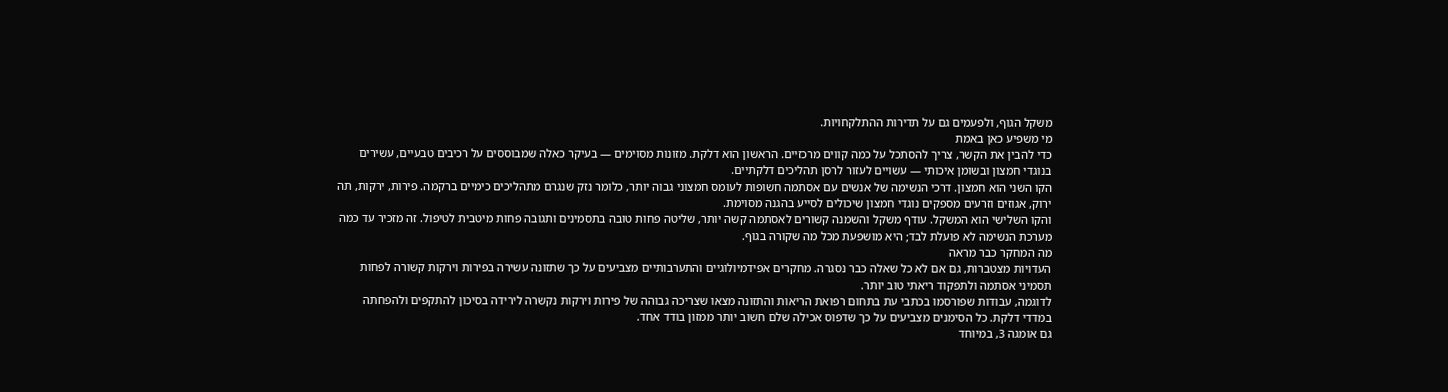משקל הגוף, ולפעמים גם על תדירות ההתלקחויות.
מי משפיע כאן באמת
כדי להבין את הקשר, צריך להסתכל על כמה קווים מרכזיים. הראשון הוא דלקת. מזונות מסוימים — בעיקר כאלה שמבוססים על רכיבים טבעיים, עשירים בנוגדי חמצון ובשומן איכותי — עשויים לעזור לרסן תהליכים דלקתיים.
הקו השני הוא חמצון. דרכי הנשימה של אנשים עם אסתמה חשופות לעומס חמצוני גבוה יותר, כלומר נזק שנגרם מתהליכים כימיים ברקמה. פירות, ירקות, תה ירוק, אגוזים וזרעים מספקים נוגדי חמצון שיכולים לסייע בהגנה מסוימת.
והקו השלישי הוא המשקל. עודף משקל והשמנה קשורים לאסתמה קשה יותר, שליטה פחות טובה בתסמינים ותגובה פחות מיטבית לטיפול. זה מזכיר עד כמה מערכת הנשימה לא פועלת לבד; היא מושפעת מכל מה שקורה בגוף.
מה המחקר כבר מראה
העדויות מצטברות, גם אם לא כל שאלה כבר נסגרה. מחקרים אפידמיולוגיים והתערבותיים מצביעים על כך שתזונה עשירה בפירות וירקות קשורה לפחות תסמיני אסתמה ולתפקוד ריאתי טוב יותר.
לדוגמה, עבודות שפורסמו בכתבי עת בתחום רפואת הריאות והתזונה מצאו שצריכה גבוהה של פירות וירקות נקשרה לירידה בסיכון להתקפים ולהפחתה במדדי דלקת. כל הסימנים מצביעים על כך שדפוס אכילה שלם חשוב יותר ממזון בודד אחד.
גם אומגה 3, במיוחד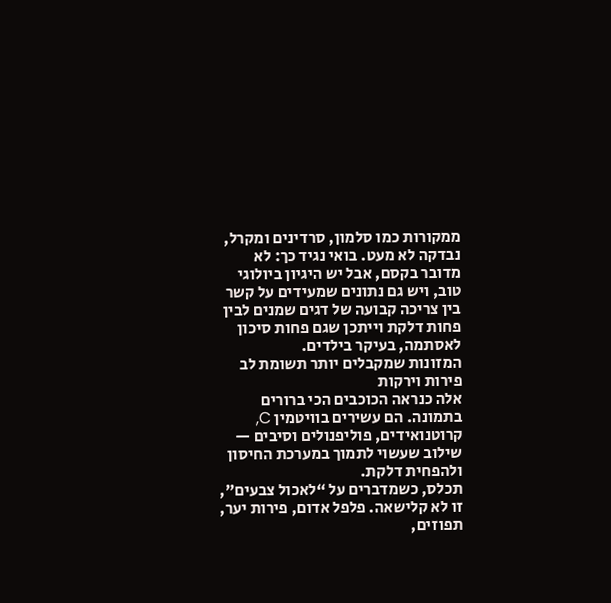ממקורות כמו סלמון, סרדינים ומקרל, נבדקה לא מעט. בואי נגיד כך: לא מדובר בקסם, אבל יש היגיון ביולוגי טוב, ויש גם נתונים שמעידים על קשר בין צריכה קבועה של דגים שמנים לבין פחות דלקת וייתכן שגם פחות סיכון לאסתמה, בעיקר בילדים.
המזונות שמקבלים יותר תשומת לב
פירות וירקות
אלה כנראה הכוכבים הכי ברורים בתמונה. הם עשירים בוויטמין C, קרוטנואידים, פוליפנולים וסיבים — שילוב שעשוי לתמוך במערכת החיסון ולהפחית דלקת.
תכלס, כשמדברים על “לאכול צבעים”, זו לא קלישאה. פלפל אדום, פירות יער, תפוזים,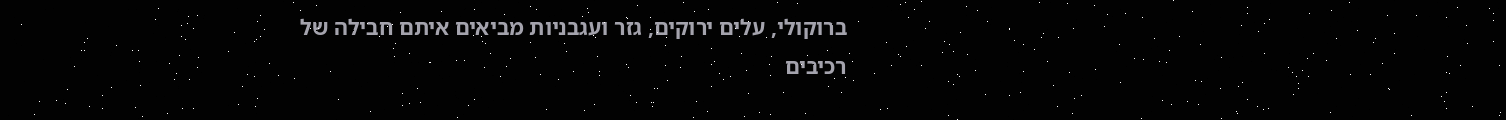ברוקולי, עלים ירוקים, גזר ועגבניות מביאים איתם חבילה של רכיבים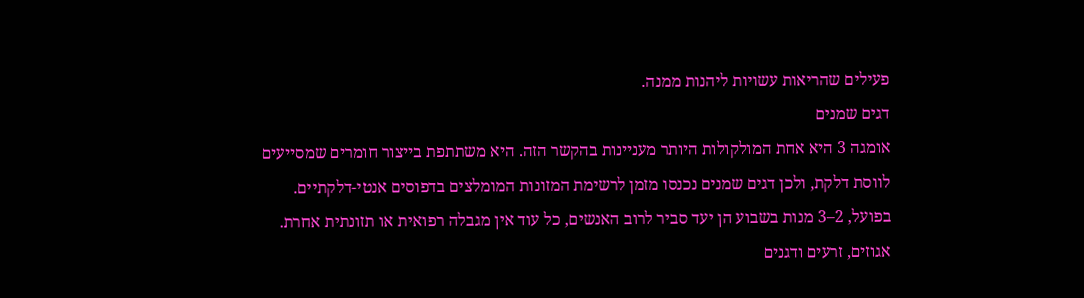פעילים שהריאות עשויות ליהנות ממנה.
דגים שמנים
אומגה 3 היא אחת המולקולות היותר מעניינות בהקשר הזה. היא משתתפת בייצור חומרים שמסייעים לווסת דלקת, ולכן דגים שמנים נכנסו מזמן לרשימת המזונות המומלצים בדפוסים אנטי-דלקתיים.
בפועל, 2–3 מנות בשבוע הן יעד סביר לרוב האנשים, כל עוד אין מגבלה רפואית או תזונתית אחרת.
אגוזים, זרעים ודגנים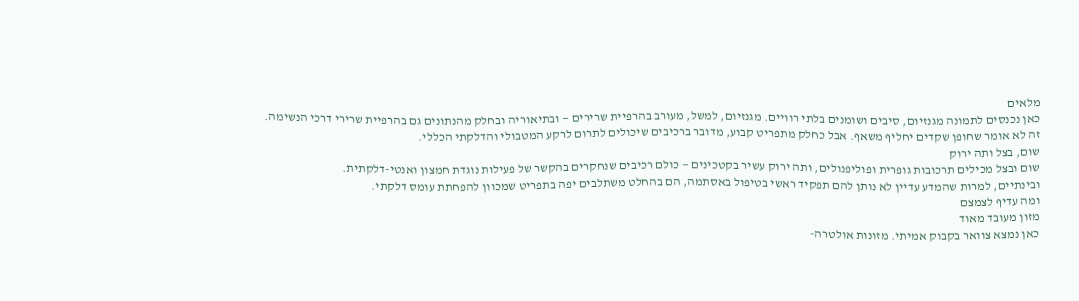מלאים
כאן נכנסים לתמונה מגנזיום, סיבים ושומנים בלתי רוויים. מגנזיום, למשל, מעורב בהרפיית שרירים — ובתיאוריה ובחלק מהנתונים גם בהרפיית שרירי דרכי הנשימה.
זה לא אומר שחופן שקדים יחליף משאף. אבל כחלק מתפריט קבוע, מדובר ברכיבים שיכולים לתרום לרקע המטבולי והדלקתי הכללי.
שום, בצל ותה ירוק
שום ובצל מכילים תרכובות גופרית ופוליפנולים, ותה ירוק עשיר בקטכינים — כולם רכיבים שנחקרים בהקשר של פעילות נוגדת חמצון ואנטי-דלקתית.
ובינתיים, למרות שהמדע עדיין לא נותן להם תפקיד ראשי בטיפול באסתמה, הם בהחלט משתלבים יפה בתפריט שמכוון להפחתת עומס דלקתי.
ומה עדיף לצמצם
מזון מעובד מאוד
כאן נמצא צוואר בקבוק אמיתי. מזונות אולטרה-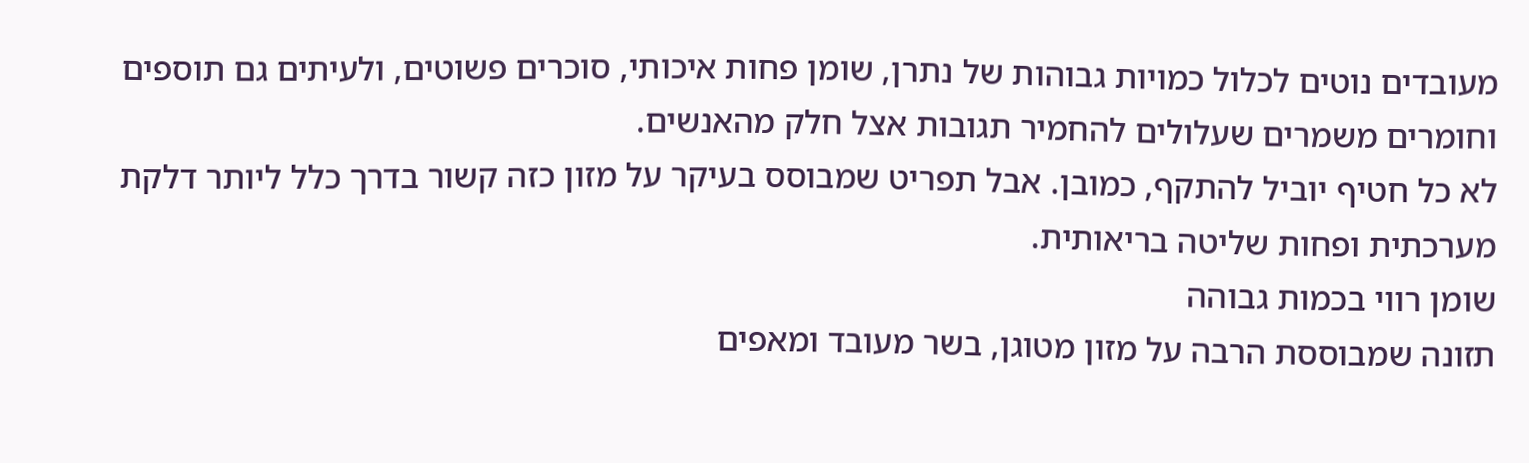מעובדים נוטים לכלול כמויות גבוהות של נתרן, שומן פחות איכותי, סוכרים פשוטים, ולעיתים גם תוספים וחומרים משמרים שעלולים להחמיר תגובות אצל חלק מהאנשים.
לא כל חטיף יוביל להתקף, כמובן. אבל תפריט שמבוסס בעיקר על מזון כזה קשור בדרך כלל ליותר דלקת מערכתית ופחות שליטה בריאותית.
שומן רווי בכמות גבוהה
תזונה שמבוססת הרבה על מזון מטוגן, בשר מעובד ומאפים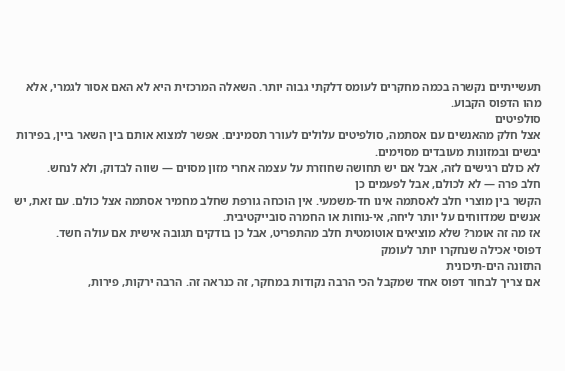תעשייתיים נקשרה בכמה מחקרים לעומס דלקתי גבוה יותר. השאלה המרכזית היא לא האם אסור לגמרי, אלא מהו הדפוס הקבוע.
סולפיטים
אצל חלק מהאנשים עם אסתמה, סולפיטים עלולים לעורר תסמינים. אפשר למצוא אותם בין השאר ביין, בפירות יבשים ובמזונות מעובדים מסוימים.
לא כולם רגישים לזה, אבל אם יש תחושה שחוזרת על עצמה אחרי מזון מסוים — שווה לבדוק, ולא לנחש.
חלב פרה — לא לכולם, אבל לפעמים כן
הקשר בין מוצרי חלב לאסתמה אינו חד-משמעי. אין הוכחה גורפת שחלב מחמיר אסתמה אצל כולם. עם זאת, יש אנשים שמדווחים על יותר ליחה, אי-נוחות או החמרה סובייקטיבית.
אז מה זה אומר? שלא מוציאים אוטומטית חלב מהתפריט, אבל כן בודקים תגובה אישית אם עולה חשד.
דפוסי אכילה שנחקרו יותר לעומק
התזונה הים-תיכונית
אם צריך לבחור דפוס אחד שמקבל הכי הרבה נקודות במחקר, זה כנראה זה. הרבה ירקות, פירות,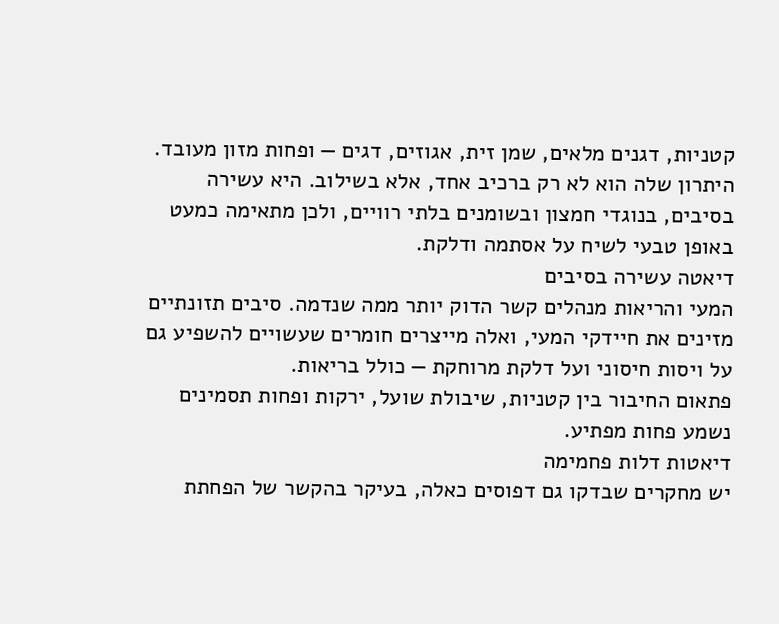קטניות, דגנים מלאים, שמן זית, אגוזים, דגים — ופחות מזון מעובד.
היתרון שלה הוא לא רק ברכיב אחד, אלא בשילוב. היא עשירה בסיבים, בנוגדי חמצון ובשומנים בלתי רוויים, ולכן מתאימה כמעט באופן טבעי לשיח על אסתמה ודלקת.
דיאטה עשירה בסיבים
המעי והריאות מנהלים קשר הדוק יותר ממה שנדמה. סיבים תזונתיים מזינים את חיידקי המעי, ואלה מייצרים חומרים שעשויים להשפיע גם על ויסות חיסוני ועל דלקת מרוחקת — כולל בריאות.
פתאום החיבור בין קטניות, שיבולת שועל, ירקות ופחות תסמינים נשמע פחות מפתיע.
דיאטות דלות פחמימה
יש מחקרים שבדקו גם דפוסים כאלה, בעיקר בהקשר של הפחתת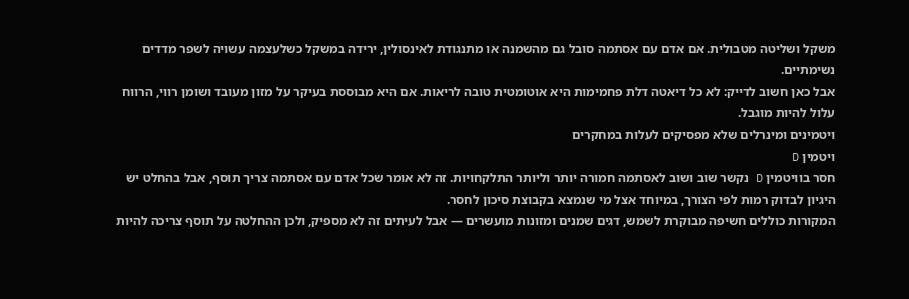משקל ושליטה מטבולית. אם אדם עם אסתמה סובל גם מהשמנה או מתנגודת לאינסולין, ירידה במשקל כשלעצמה עשויה לשפר מדדים נשימתיים.
אבל כאן חשוב לדייק: לא כל דיאטה דלת פחמימות היא אוטומטית טובה לריאות. אם היא מבוססת בעיקר על מזון מעובד ושומן רווי, הרווח עלול להיות מוגבל.
ויטמינים ומינרלים שלא מפסיקים לעלות במחקרים
ויטמין D
חסר בוויטמין D נקשר שוב ושוב לאסתמה חמורה יותר וליותר התלקחויות. זה לא אומר שכל אדם עם אסתמה צריך תוסף, אבל בהחלט יש היגיון לבדוק רמות לפי הצורך, במיוחד אצל מי שנמצא בקבוצת סיכון לחסר.
המקורות כוללים חשיפה מבוקרת לשמש, דגים שמנים ומזונות מועשרים — אבל לעיתים זה לא מספיק, ולכן ההחלטה על תוסף צריכה להיות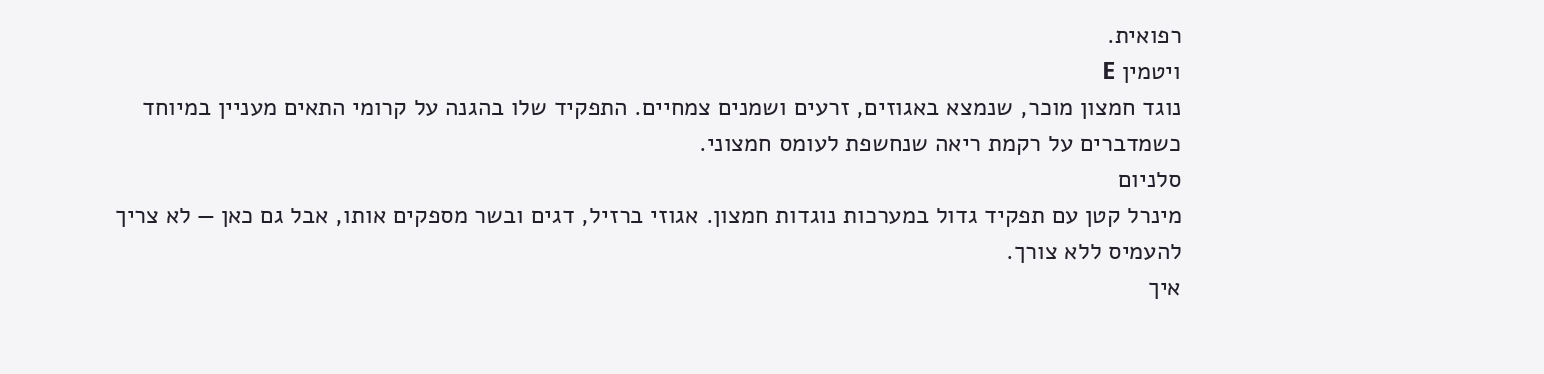רפואית.
ויטמין E
נוגד חמצון מוכר, שנמצא באגוזים, זרעים ושמנים צמחיים. התפקיד שלו בהגנה על קרומי התאים מעניין במיוחד כשמדברים על רקמת ריאה שנחשפת לעומס חמצוני.
סלניום
מינרל קטן עם תפקיד גדול במערכות נוגדות חמצון. אגוזי ברזיל, דגים ובשר מספקים אותו, אבל גם כאן — לא צריך להעמיס ללא צורך.
איך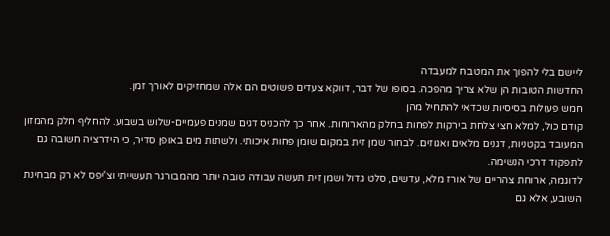ליישם בלי להפוך את המטבח למעבדה
החדשות הטובות הן שלא צריך מהפכה. בסופו של דבר, דווקא צעדים פשוטים הם אלה שמחזיקים לאורך זמן.
חמש פעולות בסיסיות שכדאי להתחיל מהן
קודם כול, למלא חצי צלחת בירקות לפחות בחלק מהארוחות. אחר כך להכניס דגים שמנים פעמיים-שלוש בשבוע. להחליף חלק מהמזון המעובד בקטניות, דגנים מלאים ואגוזים. לבחור שמן זית במקום שומן פחות איכותי. ולשתות מים באופן סדיר, כי הידרציה חשובה גם לתפקוד דרכי הנשימה.
לדוגמה, ארוחת צהריים של אורז מלא, עדשים, סלט גדול ושמן זית תעשה עבודה טובה יותר מהמבורגר תעשייתי וצ'יפס לא רק מבחינת השובע, אלא גם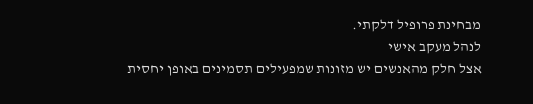מבחינת פרופיל דלקתי.
לנהל מעקב אישי
אצל חלק מהאנשים יש מזונות שמפעילים תסמינים באופן יחסית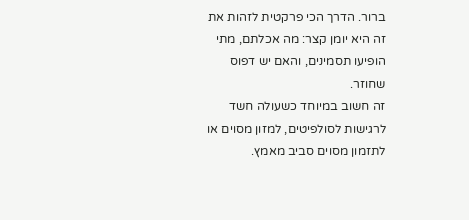ברור. הדרך הכי פרקטית לזהות את זה היא יומן קצר: מה אכלתם, מתי הופיעו תסמינים, והאם יש דפוס שחוזר.
זה חשוב במיוחד כשעולה חשד לרגישות לסולפיטים, למזון מסוים או לתזמון מסוים סביב מאמץ.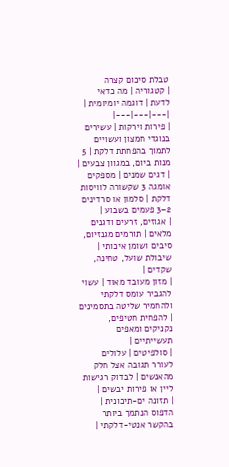טבלת סיכום קצרה
| קטגוריה | מה כדאי לדעת | דוגמה יומיומית |
|---|---|---|
| פירות וירקות | עשירים בנוגדי חמצון ועשויים לתמוך בהפחתת דלקת | 5 מנות ביום, במגוון צבעים |
| דגים שמנים | מספקים אומגה 3 שקשורה לוויסות דלקת | סלמון או סרדינים 2–3 פעמים בשבוע |
| אגוזים, זרעים ודגנים מלאים | תורמים מגנזיום, סיבים ושומן איכותי | שיבולת שועל, טחינה, שקדים |
| מזון מעובד מאוד | עשוי להגביר עומס דלקתי ולהחמיר שליטה בתסמינים | להפחית חטיפים, נקניקים ומאפים תעשייתיים |
| סולפיטים | עלולים לעורר תגובה אצל חלק מהאנשים | לבדוק רגישות ליין או פירות יבשים |
| תזונה ים-תיכונית | הדפוס הנתמך ביותר בהקשר אנטי-דלקתי |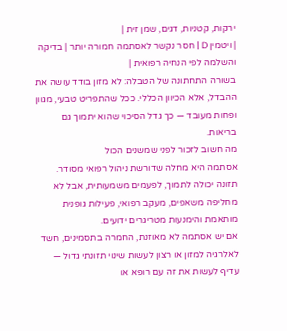ירקות, קטניות, דגים, שמן זית |
| ויטמין D | חסר נקשר לאסתמה חמורה יותר | בדיקה והשלמה לפי הנחיה רפואית |
בשורה התחתונה של הטבלה: לא מזון בודד עושה את ההבדל, אלא הכיוון הכללי. ככל שהתפריט טבעי, מגוון ופחות מעובד — כך גדל הסיכוי שהוא יתמוך גם בריאות.
מה חשוב לזכור לפני שמשנים הכול
אסתמה היא מחלה שדורשת ניהול רפואי מסודר. תזונה יכולה לתמוך, לפעמים משמעותית, אבל לא מחליפה משאפים, מעקב רפואי, פעילות גופנית מותאמת והימנעות מטריגרים ידועים.
אם יש אסתמה לא מאוזנת, החמרה בתסמינים, חשד לאלרגיה למזון או רצון לעשות שינוי תזונתי גדול — עדיף לעשות את זה עם רופא או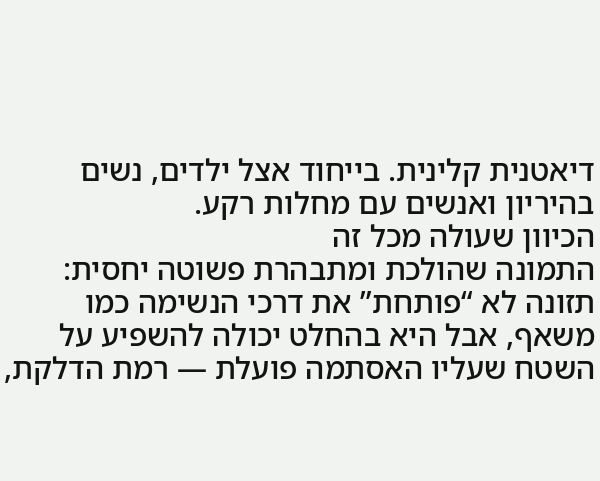דיאטנית קלינית. בייחוד אצל ילדים, נשים בהיריון ואנשים עם מחלות רקע.
הכיוון שעולה מכל זה
התמונה שהולכת ומתבהרת פשוטה יחסית: תזונה לא “פותחת” את דרכי הנשימה כמו משאף, אבל היא בהחלט יכולה להשפיע על השטח שעליו האסתמה פועלת — רמת הדלקת,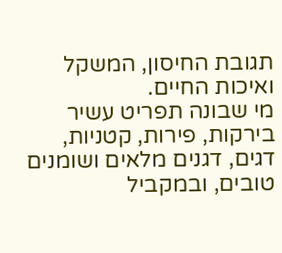תגובת החיסון, המשקל ואיכות החיים.
מי שבונה תפריט עשיר בירקות, פירות, קטניות, דגים, דגנים מלאים ושומנים טובים, ובמקביל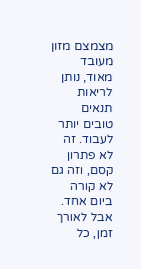מצמצם מזון מעובד מאוד, נותן לריאות תנאים טובים יותר לעבוד. זה לא פתרון קסם, וזה גם לא קורה ביום אחד. אבל לאורך זמן, כל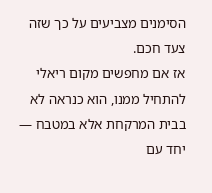הסימנים מצביעים על כך שזה צעד חכם.
אז אם מחפשים מקום ריאלי להתחיל ממנו, הוא כנראה לא בבית המרקחת אלא במטבח — יחד עם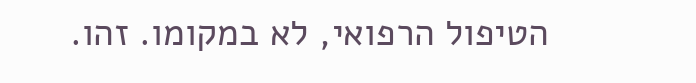הטיפול הרפואי, לא במקומו. זהו.